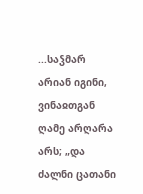...საჴმარ არიან იგინი, ვინაჲთგან ღამე არღარა არს; „და ძალნი ცათანი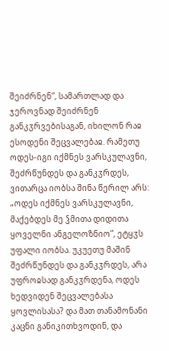შეიძრნენ“, სამართლად და ჯეროვნად შეიძრნენ განკჳრვებისაგან, იხილონ რაჲ ესოდენი შეცვალებაჲ. რამეთუ ოდეს-იგი იქმნეს ვარსკულავნი, შეძრწუნდეს და განკჳრდეს, ვითარცა იობსა შინა წერილ არს: „ოდეს იქმნეს ვარსკულავნი, მაქებდეს მე ჴმითა დიდითა ყოველნი ანგელოზნიო“, ეტყჳს უფალი იობსა. უკუეთუ მაშინ შეძრწუნდეს და განკჳრდეს, არა უფროჲსად განკჳრდენა, ოდეს ხედვიდენ შეცვალებასა ყოვლისასა? და მათ თანამონანი კაცნი განიკითხვოდინ, და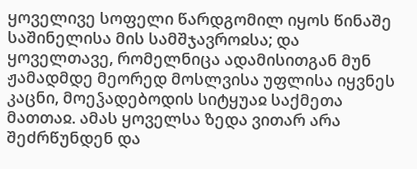ყოველივე სოფელი წარდგომილ იყოს წინაშე საშინელისა მის სამშჯავროჲსა; და ყოველთავე, რომელნიცა ადამისითგან მუნ ჟამადმდე მეორედ მოსლვისა უფლისა იყვნეს კაცნი, მოეჴადებოდის სიტყუაჲ საქმეთა მათთაჲ. ამას ყოველსა ზედა ვითარ არა შეძრწუნდენ და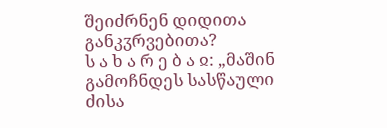შეიძრნენ დიდითა განკჳრვებითა?
ს ა ხ ა რ ე ბ ა ჲ: „მაშინ გამოჩნდეს სასწაული ძისა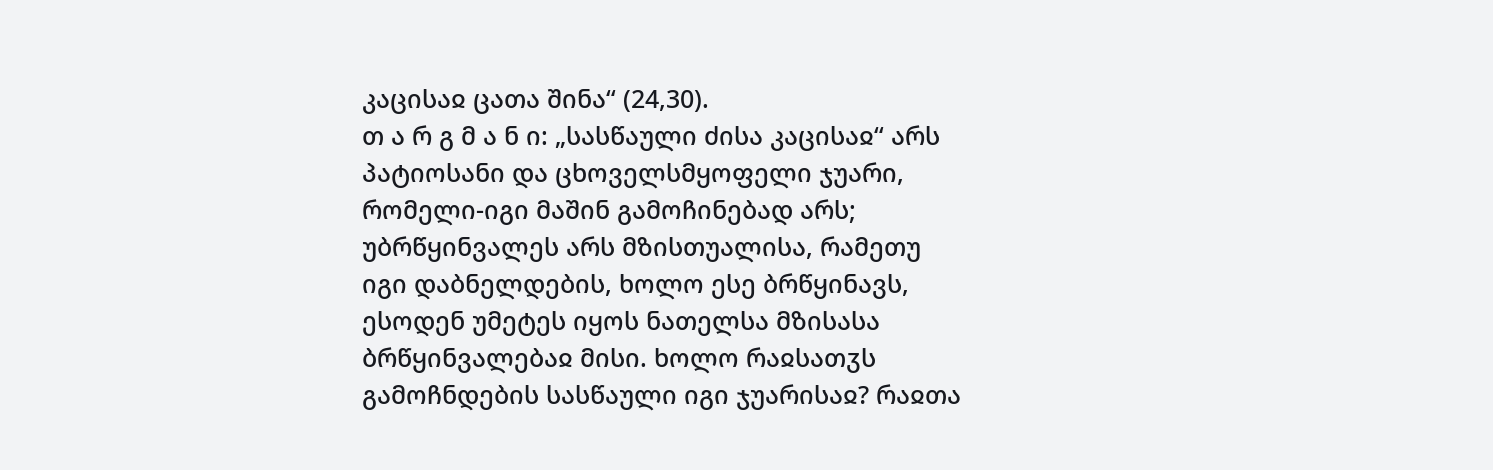კაცისაჲ ცათა შინა“ (24,30).
თ ა რ გ მ ა ნ ი: „სასწაული ძისა კაცისაჲ“ არს პატიოსანი და ცხოველსმყოფელი ჯუარი, რომელი-იგი მაშინ გამოჩინებად არს; უბრწყინვალეს არს მზისთუალისა, რამეთუ იგი დაბნელდების, ხოლო ესე ბრწყინავს, ესოდენ უმეტეს იყოს ნათელსა მზისასა ბრწყინვალებაჲ მისი. ხოლო რაჲსათჳს გამოჩნდების სასწაული იგი ჯუარისაჲ? რაჲთა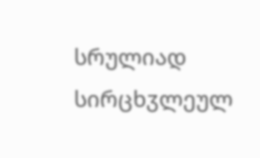სრულიად სირცხჳლეულ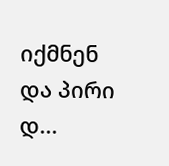იქმნენ და პირი დ...